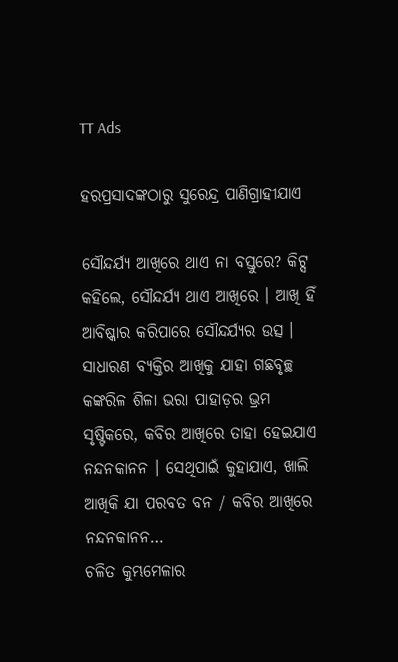TT Ads

ହରପ୍ରସାଦଙ୍କଠାରୁ ସୁରେନ୍ଦ୍ର ପାଣିଗ୍ରାହୀଯାଏ

ସୌନ୍ଦର୍ଯ୍ୟ ଆଖିରେ ଥାଏ ନା ବସ୍ତୁରେ? କିଟ୍ସ କହିଲେ, ସୌନ୍ଦର୍ଯ୍ୟ ଥାଏ ଆଖିରେ । ଆଖି ହିଁ ଆବିଷ୍କାର କରିପାରେ ସୌନ୍ଦର୍ଯ୍ୟର ଉତ୍ସ । ସାଧାରଣ ବ୍ୟକ୍ତିର ଆଖିକୁ ଯାହା ଗଛବୃଚ୍ଛ କଙ୍କରିଳ ଶିଳା ଭରା ପାହାଡ଼ର ଭ୍ରମ ସୃଷ୍ଟିକରେ, କବିର ଆଖିରେ ତାହା ହେଇଯାଏ ନନ୍ଦନକାନନ । ସେଥିପାଇଁ କୁହାଯାଏ, ଖାଲି ଆଖିକି ଯା ପରବତ ବନ / କବିର ଆଖିରେ ନନ୍ଦନକାନନ…
ଚଳିତ କୁମ୍ଭମେଳାର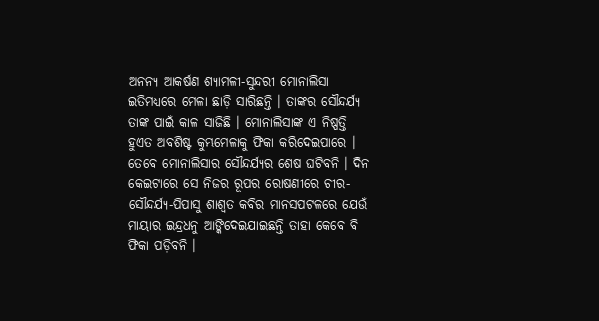ଅନନ୍ୟ ଆକର୍ଷଣ ଶ୍ୟାମଳୀ-ସୁନ୍ଦରୀ ମୋନାଲିସା ଇତିମଧ୍ୟରେ ମେଳା ଛାଡ଼ି ସାରିଛନ୍ତି । ତାଙ୍କର ସୌନ୍ଦର୍ଯ୍ୟ ତାଙ୍କ ପାଇଁ କାଳ ସାଜିଛି । ମୋନାଲିସାଙ୍କ ଏ ନିଷ୍ପତ୍ତି ହୁଏତ ଅବଶିଷ୍ଟ କୁମ୍ଭମେଳାକୁ ଫିକା କରିଦେଇପାରେ । ତେବେ ମୋନାଲିସାର ସୌନ୍ଦର୍ଯ୍ୟର ଶେଷ ଘଟିବନି । ଦିନ କେଇଟାରେ ସେ ନିଜର ରୂପର ରୋଷଣୀରେ ଚୀର-ସୌନ୍ଦର୍ଯ୍ୟ-ପିପାସୁ ଶାଶ୍ୱତ କବିର ମାନସପଟଳରେ ଯେଉଁ ମାୟାର ଇନ୍ଦ୍ରଧନୁ ଆଙ୍କିଦେଇଯାଇଛନ୍ତି ତାହା କେବେ ବି ଫିକା ପଡ଼ିବନି ।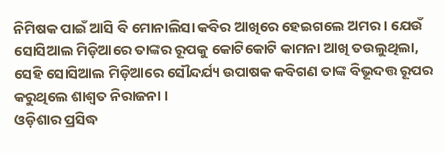ନିମିଷକ ପାଇଁ ଆସି ବି ମୋନାଲିସା କବିର ଆଖିରେ ହେଇଗଲେ ଅମର । ଯେଉଁ ସୋସିଆଲ ମିଡ଼ିଆରେ ତାଙ୍କର ରୂପକୁ କୋଟିକୋଟି କାମନା ଆଖି ତଉଲୁଥିଲା, ସେହି ସୋସିଆଲ ମିଡ଼ିଆରେ ସୌନ୍ଦର୍ଯ୍ୟ ଉପାଷକ କବିଗଣ ତାଙ୍କ ବିଭୂଦତ୍ତ ରୂପର କରୁଥିଲେ ଶାଶ୍ୱତ ନିରାଜନା ।
ଓଡ଼ିଶାର ପ୍ରସିଦ୍ଧ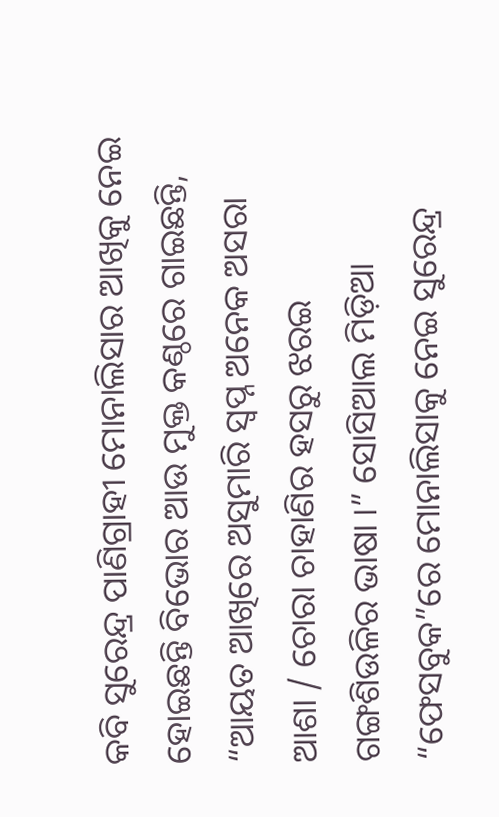କବି ସୁରେନ୍ଦ୍ର ପାଣିଗ୍ରାହୀ ମୋନାଲିସାର ଆଖିକୁ ନେଇ ହୋଇଛନ୍ତି ବିଭୋର ଆଉ ମୁକ୍ତ କଣ୍ଠରେ ଗାଇଛନ୍ତି, “ଆୟତ ଆଖିରେ ଅସୁମାରି ସ୍ୱପ୍ନ ଅନେକ ଅସରା ଆଶା / ଚୋରା ଚାହାଣିର ହସରୁ ଝରଇ ଗଙ୍ଗଶିଉଳିର ଭାଷା ।” ସୋସିଆଲ ମିଡ଼ିଆ “ଫେସବୁକ”ରେ ମୋନାଲିସାକୁ ନେଇ ସୁରେନ୍ଦ୍ର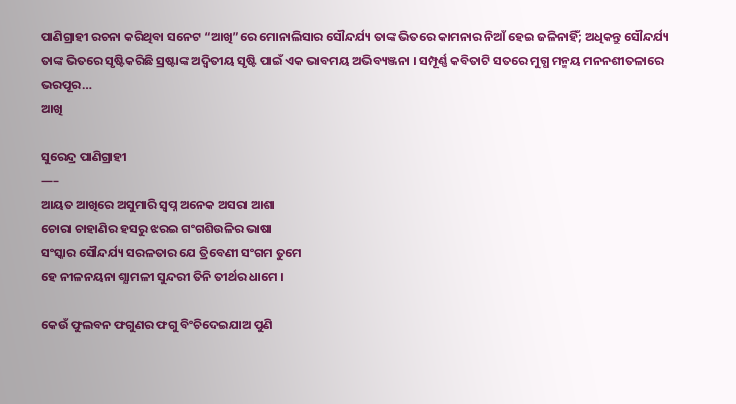ପାଣିଗ୍ରାହୀ ରଚନା କରିଥିବା ସନେଟ “ଆଖି”ରେ ମୋନାଲିସାର ସୌନ୍ଦର୍ଯ୍ୟ ତାଙ୍କ ଭିତରେ କାମନାର ନିଆଁ ହେଇ ଜଳିନାହିଁ; ଅଧିକନ୍ତୁ ସୌନ୍ଦର୍ଯ୍ୟ ତାଙ୍କ ଭିତରେ ସୃଷ୍ଟିକରିଛି ସ୍ରଷ୍ଟାଙ୍କ ଅଦ୍ୱିତୀୟ ସୃଷ୍ଟି ପାଇଁ ଏକ ଭାବମୟ ଅଭିବ୍ୟଞ୍ଜନା । ସମ୍ପୂର୍ଣ୍ଣ କବିତାଟି ସତରେ ମୁଗ୍ଧ ମନ୍ମୟ ମନନଶୀତଳାରେ ଭରପୂର…
ଆଖି

ସୁରେନ୍ଦ୍ର ପାଣିଗ୍ରାହୀ
—–
ଆୟତ ଆଖିରେ ଅସୁମାରି ସ୍ବପ୍ନ ଅନେକ ଅସରା ଆଶା
ଚୋରା ଚାହାଣିର ହସରୁ ଝରଇ ଗଂଗଶିଉଳିର ଭାଷା
ସଂସ୍କାର ସୌନ୍ଦର୍ଯ୍ୟ ସରଳତାର ଯେ ତ୍ରିବେଣୀ ସଂଗମ ତୁମେ
ହେ ନୀଳନୟନା ଶ୍ଯାମଳୀ ସୁନ୍ଦରୀ ତିନି ତୀର୍ଥର ଧାମେ ।

କେଉଁ ଫୁଲବନ ଫଗୁଣର ଫଗୁ ବିଂଚିଦେଇଯାଅ ପୁଣି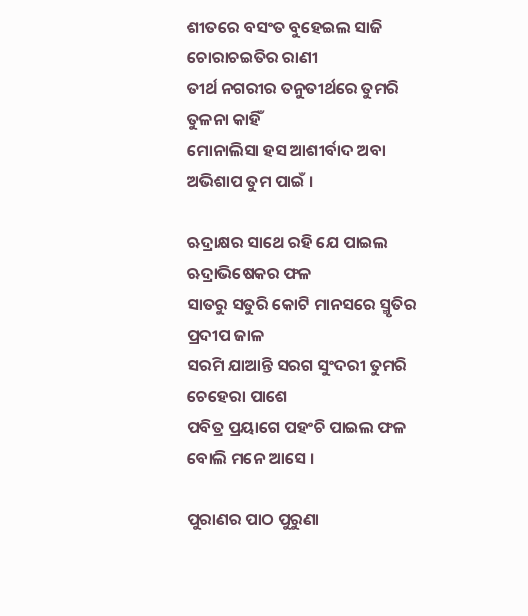ଶୀତରେ ବସଂତ ବୁହେଇଲ ସାଜି ଚୋରାଚଇତିର ରାଣୀ
ତୀର୍ଥ ନଗରୀର ତନୁତୀର୍ଥରେ ତୁମରି ତୁଳନା କାହିଁ
ମୋନାଲିସା ହସ ଆଶୀର୍ବାଦ ଅବା ଅଭିଶାପ ତୁମ ପାଇଁ ।

ଋଦ୍ରାକ୍ଷର ସାଥେ ରହି ଯେ ପାଇଲ ଋଦ୍ରାଭିଷେକର ଫଳ
ସାତରୁ ସତୁରି କୋଟି ମାନସରେ ସ୍ମୃତିର ପ୍ରଦୀପ ଜାଳ
ସରମି ଯାଆନ୍ତି ସରଗ ସୁଂଦରୀ ତୁମରି ଚେହେରା ପାଶେ
ପବିତ୍ର ପ୍ରୟାଗେ ପହଂଚି ପାଇଲ ଫଳ ବୋଲି ମନେ ଆସେ ।

ପୁରାଣର ପାଠ ପୁରୁଣା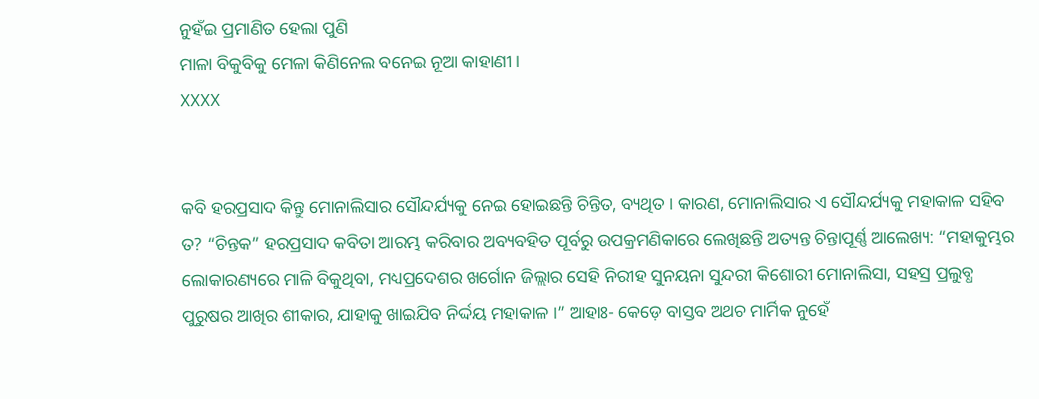ନୁହଁଇ ପ୍ରମାଣିତ ହେଲା ପୁଣି
ମାଳା ବିକୁବିକୁ ମେଳା କିଣିନେଲ ବନେଇ ନୂଆ କାହାଣୀ।
XXXX


କବି ହରପ୍ରସାଦ କିନ୍ତୁ ମୋନାଲିସାର ସୌନ୍ଦର୍ଯ୍ୟକୁ ନେଇ ହୋଇଛନ୍ତି ଚିନ୍ତିତ, ବ୍ୟଥିତ । କାରଣ, ମୋନାଲିସାର ଏ ସୌନ୍ଦର୍ଯ୍ୟକୁ ମହାକାଳ ସହିବ ତ? “ଚିନ୍ତକ” ହରପ୍ରସାଦ କବିତା ଆରମ୍ଭ କରିବାର ଅବ୍ୟବହିତ ପୂର୍ବରୁ ଉପକ୍ରମଣିକାରେ ଲେଖିଛନ୍ତି ଅତ୍ୟନ୍ତ ଚିନ୍ତାପୂର୍ଣ୍ଣ ଆଲେଖ୍ୟ: “ମହାକୁମ୍ଭର ଲୋକାରଣ୍ୟରେ ମାଳି ବିକୁଥିବା, ମଧ୍ୟପ୍ରଦେଶର ଖର୍ଗୋନ ଜିଲ୍ଲାର ସେହି ନିରୀହ ସୁନୟନା ସୁନ୍ଦରୀ କିଶୋରୀ ମୋନାଲିସା, ସହସ୍ର ପ୍ରଲୁବ୍ଧ ପୁରୁଷର ଆଖିର ଶୀକାର, ଯାହାକୁ ଖାଇଯିବ ନିର୍ଦ୍ଦୟ ମହାକାଳ ।” ଆହାଃ- କେଡ଼େ ବାସ୍ତବ ଅଥଚ ମାର୍ମିକ ନୁହେଁ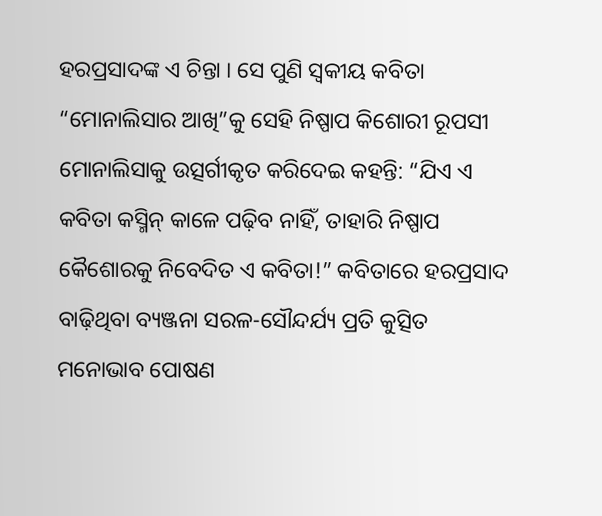ହରପ୍ରସାଦଙ୍କ ଏ ଚିନ୍ତା । ସେ ପୁଣି ସ୍ୱକୀୟ କବିତା “ମୋନାଲିସାର ଆଖି”କୁ ସେହି ନିଷ୍ପାପ କିଶୋରୀ ରୂପସୀ ମୋନାଲିସାକୁ ଉତ୍ସର୍ଗୀକୃତ କରିଦେଇ କହନ୍ତି: “ଯିଏ ଏ କବିତା କସ୍ମିନ୍ କାଳେ ପଢ଼ିବ ନାହିଁ, ତାହାରି ନିଷ୍ପାପ କୈଶୋରକୁ ନିବେଦିତ ଏ କବିତା!” କବିତାରେ ହରପ୍ରସାଦ ବାଢ଼ିଥିବା ବ୍ୟଞ୍ଜନା ସରଳ-ସୌନ୍ଦର୍ଯ୍ୟ ପ୍ରତି କୁତ୍ସିତ ମନୋଭାବ ପୋଷଣ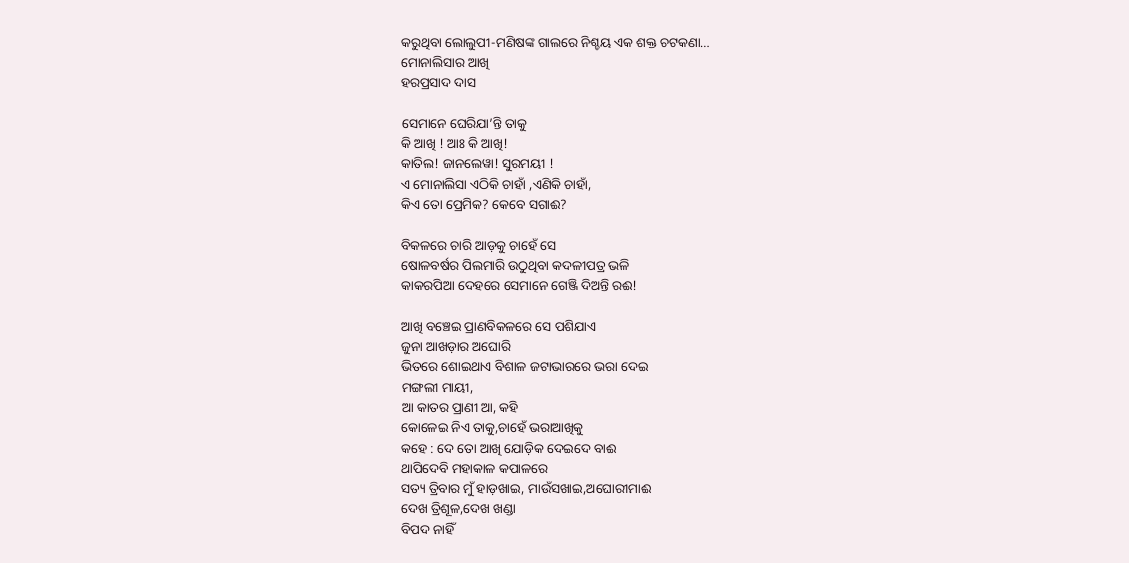କରୁଥିବା ଲୋଲୁପୀ-ମଣିଷଙ୍କ ଗାଲରେ ନିଶ୍ଚୟ ଏକ ଶକ୍ତ ଚଟକଣା…
ମୋନାଲିସାର ଆଖି
ହରପ୍ରସାଦ ଦାସ

ସେମାନେ ଘେରିଯା’ନ୍ତି ତାକୁ
କି ଆଖି ! ଆଃ କି ଆଖି!
କାତିଲ! ଜାନଲେୱା! ସୁରମୟୀ !
ଏ ମୋନାଲିସା ଏଠିକି ଚାହାଁ ,ଏଣିକି ଚାହାଁ,
କିଏ ତୋ ପ୍ରେମିକ? କେବେ ସଗାଈ?

ବିକଳରେ ଚାରି ଆଡ଼କୁ ଚାହେଁ ସେ
ଷୋଳବର୍ଷର ପିଲମାରି ଉଠୁଥିବା କଦଳୀପତ୍ର ଭଳି
କାକରପିଆ ଦେହରେ ସେମାନେ ଗେଞ୍ଜି ଦିଅନ୍ତି ରଈ!

ଆଖି ବଞ୍ଚେଇ ପ୍ରାଣବିକଳରେ ସେ ପଶିଯାଏ
ଜୁନା ଆଖଡ଼ାର ଅଘୋରି
ଭିତରେ ଶୋଇଥାଏ ବିଶାଳ ଜଟାଭାରରେ ଭରା ଦେଇ
ମଙ୍ଗଲୀ ମାୟୀ,
ଆ କାତର ପ୍ରାଣୀ ଆ, କହି
କୋଳେଇ ନିଏ ତାକୁ,ଚାହେଁ ଭରାଆଖିକୁ
କହେ : ଦେ ତୋ ଆଖି ଯୋଡ଼ିକ ଦେଇଦେ ବାଈ
ଥାପିଦେବି ମହାକାଳ କପାଳରେ
ସତ୍ୟ ତ୍ରିବାର ମୁଁ ହାଡ଼ଖାଇ, ମାଉଁସଖାଇ,ଅଘୋରୀମାଈ
ଦେଖ ତ୍ରିଶୂଳ,ଦେଖ ଖଣ୍ଡା
ବିପଦ ନାହିଁ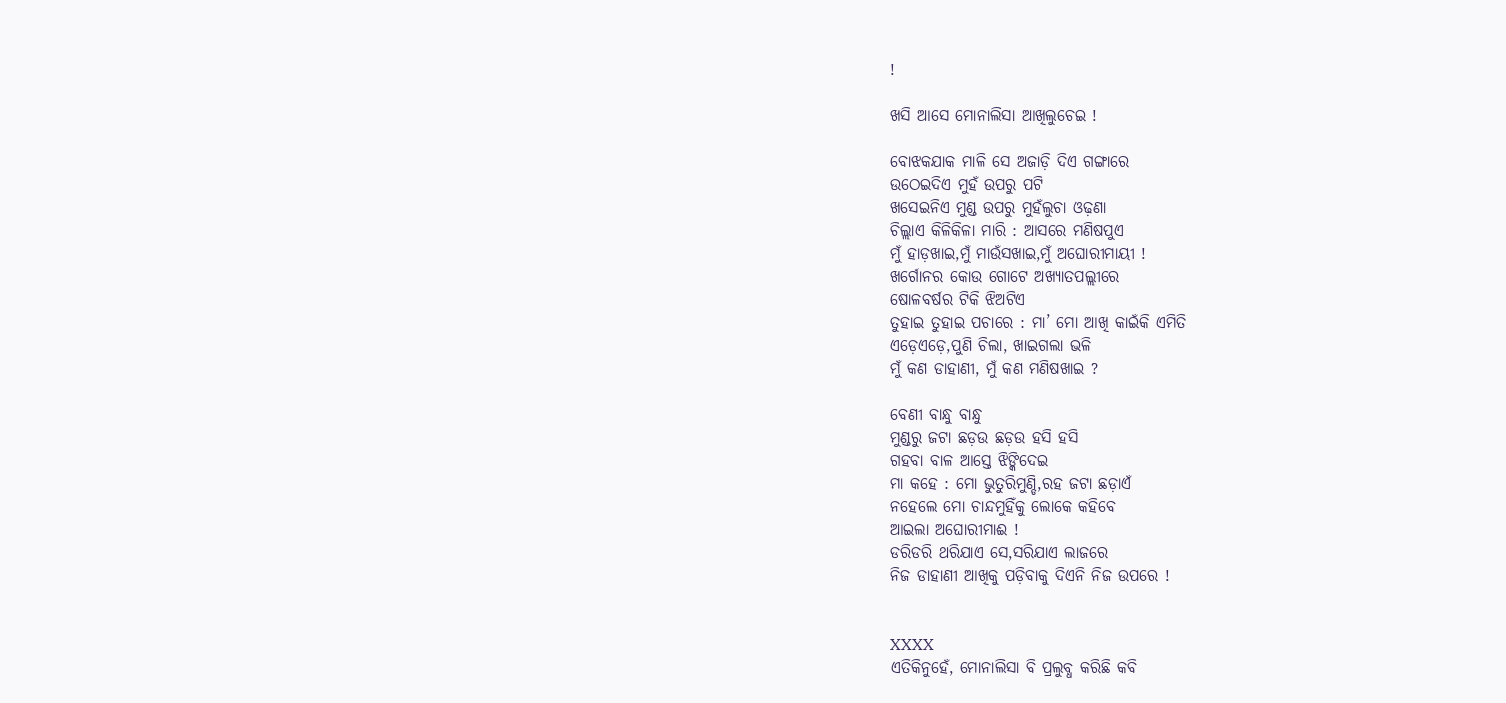!

ଖସି ଆସେ ମୋନାଲିସା ଆଖିଲୁଚେଇ !

ବୋଝକଯାକ ମାଳି ସେ ଅଜାଡ଼ି ଦିଏ ଗଙ୍ଗାରେ
ଉଠେଇଦିଏ ମୁହଁ ଉପରୁ ପଟି
ଖସେଇନିଏ ମୁଣ୍ଡ ଉପରୁ ମୁହଁଲୁଚା ଓଢ଼ଣା
ଚିଲ୍ଲାଏ କିଳିକିଳା ମାରି : ଆସରେ ମଣିଷପୁଏ
ମୁଁ ହାଡ଼ଖାଇ,ମୁଁ ମାଉଁସଖାଇ,ମୁଁ ଅଘୋରୀମାୟୀ !
ଖର୍ଗୋନର କୋଉ ଗୋଟେ ଅଖ୍ୟାତପଲ୍ଲୀରେ
ଷୋଳବର୍ଷର ଟିକି ଝିଅଟିଏ
ତୁହାଇ ତୁହାଇ ପଚାରେ : ମା’ ମୋ ଆଖି କାଇଁକି ଏମିତି
ଏଡ଼େଏଡ଼େ,ପୁଣି ଚିଲା, ଖାଇଗଲା ଭଳି
ମୁଁ କଣ ଡାହାଣୀ, ମୁଁ କଣ ମଣିଷଖାଇ ?

ବେଣୀ ବାନ୍ଧୁ ବାନ୍ଧୁ
ମୁଣ୍ଡରୁ ଜଟା ଛଡ଼ଉ ଛଡ଼ଉ ହସି ହସି
ଗହବା ବାଳ ଆସ୍ତେ ଝିଙ୍କିଦେଇ
ମା କହେ : ମୋ ଭୁତୁରିମୁଣ୍ଡି,ରହ ଜଟା ଛଡ଼ାଏଁ
ନହେଲେ ମୋ ଚାନ୍ଦମୁହିଁକୁ ଲୋକେ କହିବେ
ଆଇଲା ଅଘୋରୀମାଈ !
ଡରିଡରି ଥରିଯାଏ ସେ,ସରିଯାଏ ଲାଜରେ
ନିଜ ଡାହାଣୀ ଆଖିକୁ ପଡ଼ିବାକୁ ଦିଏନି ନିଜ ଉପରେ !


XXXX
ଏତିକିନୁହେଁ, ମୋନାଲିସା ବି ପ୍ରଲୁବ୍ଧ କରିଛି କବି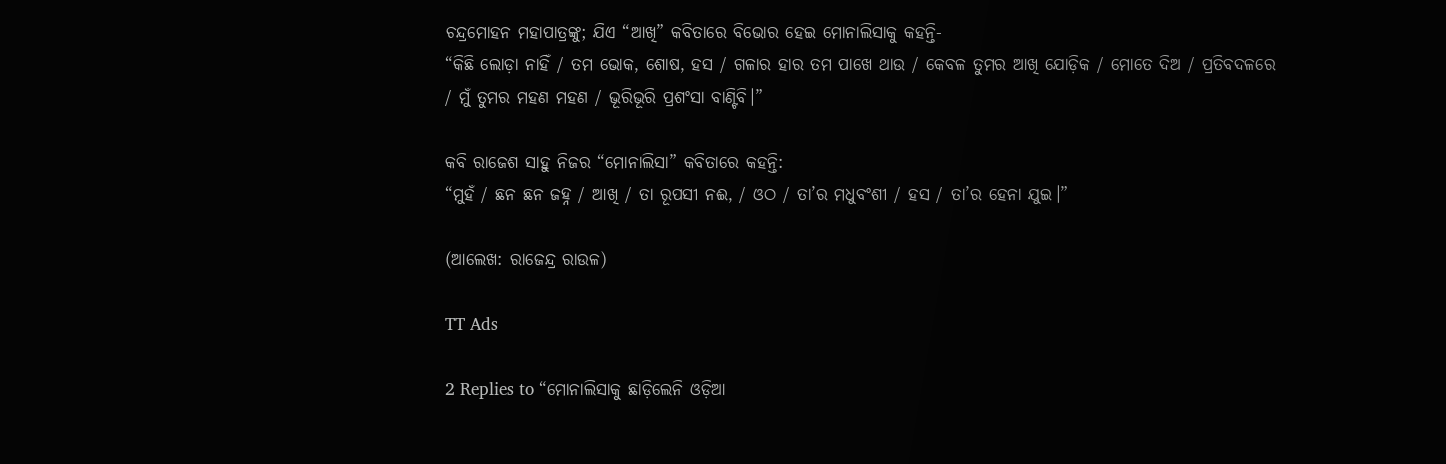ଚନ୍ଦ୍ରମୋହନ ମହାପାତ୍ରଙ୍କୁ; ଯିଏ “ଆଖି” କବିତାରେ ବିଭୋର ହେଇ ମୋନାଲିସାକୁ କହନ୍ତି-
“କିଛି ଲୋଡ଼ା ନାହିଁ / ତମ ଭୋକ, ଶୋଷ, ହସ / ଗଳାର ହାର ତମ ପାଖେ ଥାଉ / କେବଳ ତୁମର ଆଖି ଯୋଡ଼ିକ / ମୋତେ ଦିଅ / ପ୍ରତିବଦଳରେ / ମୁଁ ତୁମର ମହଣ ମହଣ / ଭୂରିଭୂରି ପ୍ରଶଂସା ବାଣ୍ଟିବି।”

କବି ରାଜେଶ ସାହୁ ନିଜର “ମୋନାଲିସା” କବିତାରେ କହନ୍ତି:
“ମୁହଁ / ଛନ ଛନ ଜହ୍ନ / ଆଖି / ତା ରୂପସୀ ନଈ, / ଓଠ / ତା’ର ମଧୁବଂଶୀ / ହସ / ତା’ର ହେନା ଯୁଇ।”

(ଆଲେଖ: ରାଜେନ୍ଦ୍ର ରାଉଳ)

TT Ads

2 Replies to “ମୋନାଲିସାକୁ ଛାଡ଼ିଲେନି ଓଡ଼ିଆ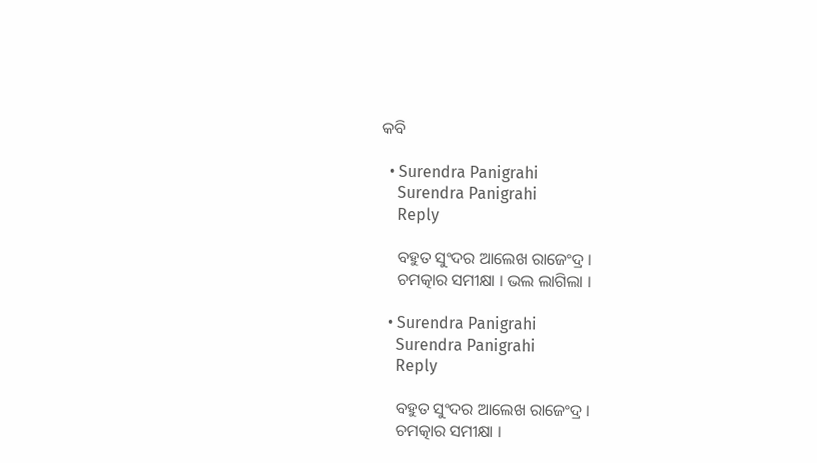କବି

  • Surendra Panigrahi
    Surendra Panigrahi
    Reply

    ବହୁତ ସୁଂଦର ଆଲେଖ ରାଜେଂଦ୍ର ।
    ଚମତ୍କାର ସମୀକ୍ଷା । ଭଲ ଲାଗିଲା ।

  • Surendra Panigrahi
    Surendra Panigrahi
    Reply

    ବହୁତ ସୁଂଦର ଆଲେଖ ରାଜେଂଦ୍ର ।
    ଚମତ୍କାର ସମୀକ୍ଷା ।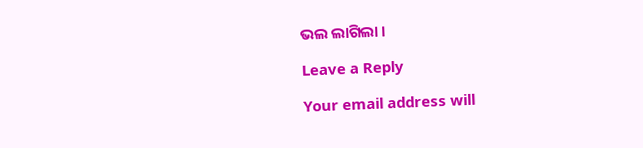ଭଲ ଲାଗିଲା ।

Leave a Reply

Your email address will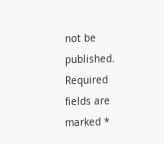not be published. Required fields are marked *